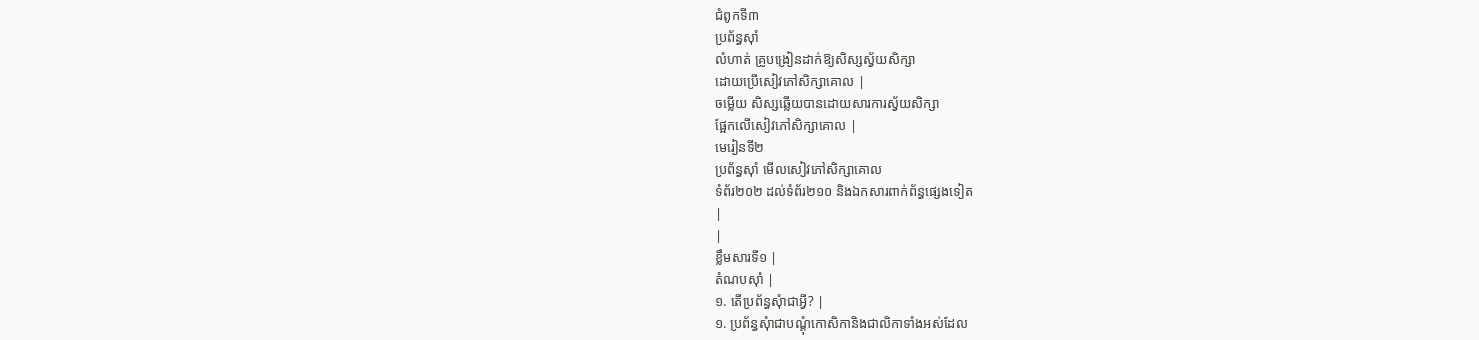ជំពូកទី៣
ប្រព័ន្ធស៊ាំ
លំហាត់ គ្រូបង្រៀនដាក់ឱ្យសិស្សស្វ័យសិក្សា
ដោយប្រើសៀវភៅសិក្សាគោល |
ចម្លើយ សិស្សឆ្លើយបានដោយសារការស្វ័យសិក្សា
ផ្អែកលើសៀវភៅសិក្សាគោល |
មេរៀនទី២
ប្រព័ន្ធស៊ាំ មើលសៀវភៅសិក្សាគោល
ទំព័រ២០២ ដល់ទំព័រ២១០ និងឯកសារពាក់ព័ន្ធផ្សេងទៀត
|
|
ខ្លឹមសារទី១ |
តំណបស៊ាំ |
១. តើប្រព័ន្ធសុំាជាអ្វី? |
១. ប្រព័ន្ធសុំាជាបណ្តុំកោសិកានិងជាលិកាទាំងអស់ដែល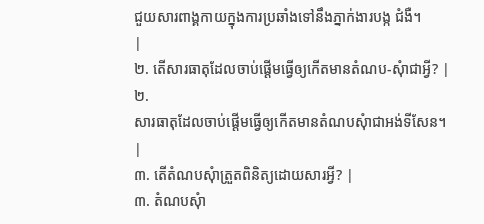ជួយសារពាង្គកាយក្នុងការប្រឆាំងទៅនឹងភ្នាក់ងារបង្ក ជំងឺ។
|
២. តើសារធាតុដែលចាប់ផ្តើមធ្វើឲ្យកើតមានតំណប-សុំាជាអ្វី? |
២.
សារធាតុដែលចាប់ផ្តើមធ្វើឲ្យកើតមានតំណបសុំាជាអង់ទីសែន។
|
៣. តើតំណបសុំាត្រួតពិនិត្យដោយសារអ្វី? |
៣. តំណបសុំា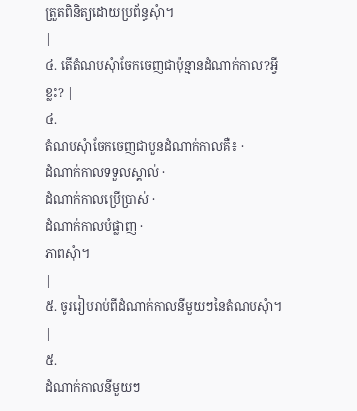ត្រួតពិនិត្យដោយប្រព័ន្ធសុំា។
|
៤. តើតំណបសុំាចែកចេញជាប៉ុន្មានដំណាក់កាល?អ្វីខ្លះ? |
៤.
តំណបសុំាចែកចេញជាបួនដំណាក់កាលគឺ៖ ·
ដំណាក់កាលទទួលស្គាល់ ·
ដំណាក់កាលប្រើប្រាស់ ·
ដំណាក់កាលបំផ្លាញ ·
ភាពសុំា។
|
៥. ចូររៀបរាប់ពីដំណាក់កាលនីមួយៗនៃតំណបសុំា។ |
៥.
ដំណាក់កាលនីមួយៗ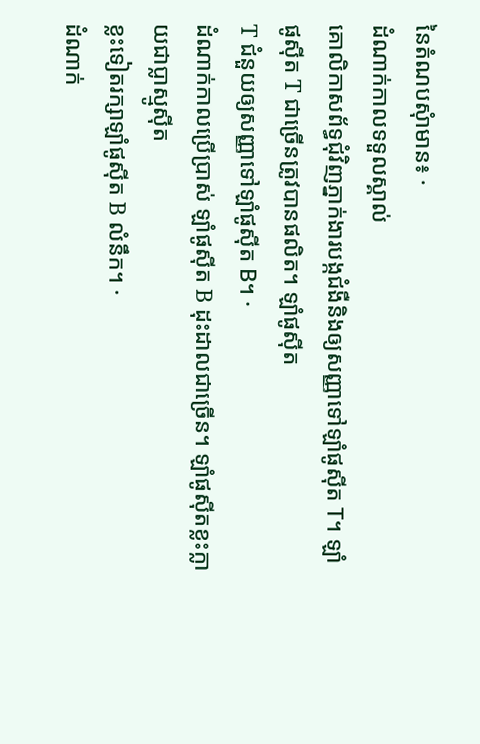នៃតំណបសុំាមាន៖ ·
ដំណាក់កាលទទួលស្គាល់
គោលិកាសព័ទ្ធជុំវិញភ្នាក់ងារបង្កជំងឺនិងឲ្យសញ្ញាទៅឡាំផូស៊ីត T។ ឡាំផូស៊ីត T ជាច្រើនត្រូវបានផលិត។ ឡាំផូស៊ីត
T ជំនួយឲ្យសញ្ញាទៅឡាំផូស៊ីត B។ ·
ដំណាក់កាលប្រើប្រាស់ ឡាំផូស៊ីត B ដុះដាលជាច្រើន។ ឡាំផូស៊ីតខ្លះក្លាយជាប្លាស្មូស៊ីត
ខ្លះទៀតរក្សាឡាំផូស៊ីត B លំនឹក។ ·
ដំណាក់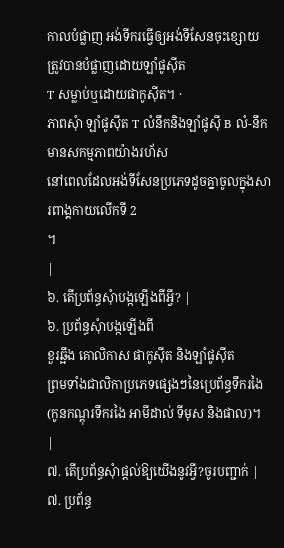កាលបំផ្លាញ អង់ទីករធ្វើឲ្យអង់ទីសែនចុះខ្សោយត្រូវបានបំផ្លាញដោយឡាំផូស៊ីត
T សម្លាប់ឬដោយផាកូស៊ីត។ ·
ភាពសុំា ឡាំផូស៊ីត T លំនឹកនិងឡាំផូស៊ី B លំ-នឹកមានសកម្មភាពយ៉ាងរហ័ស
នៅពេលដែលអង់ទីសែនប្រភេទដូចគ្នាចូលក្នុងសារពាង្គកាយលើកទី 2
។
|
៦. តើប្រព័ន្ធសុំាបង្កឡើងពីអ្វី? |
៦. ប្រព័ន្ធសុំាបង្កឡើងពី
ខួរឆ្អឹង គោលិកាស ផាកូស៊ីត និងឡាំផូស៊ីត
ព្រមទាំងជាលិកាប្រភេទផ្សេងៗនៃប្រេព័ន្ធទឹករងៃ(កូនកណ្តុរទឹករងៃ អាមីដាល់ ទីមុស និងផាល)។
|
៧. តើប្រព័ន្ធសុំាផ្តល់ឱ្យយើងនូវអ្វី?ចូរបញ្ជាក់ |
៧. ប្រព័ន្ធ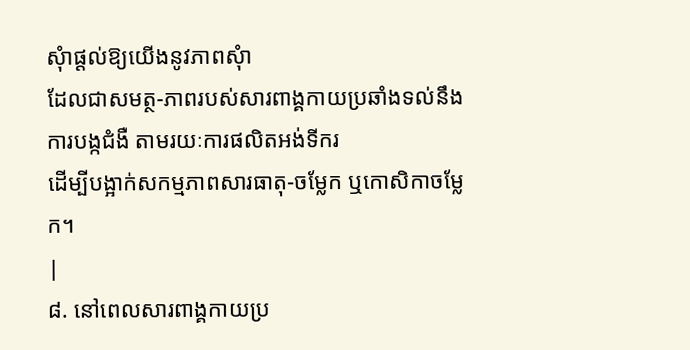សុំាផ្តល់ឱ្យយើងនូវភាពសុំា
ដែលជាសមត្ថ-ភាពរបស់សារពាង្គកាយប្រឆាំងទល់នឹងការបង្កជំងឺ តាមរយៈការផលិតអង់ទីករ
ដើម្បីបង្អាក់សកម្មភាពសារធាតុ-ចម្លែក ឬកោសិកាចម្លែក។
|
៨. នៅពេលសារពាង្គកាយប្រ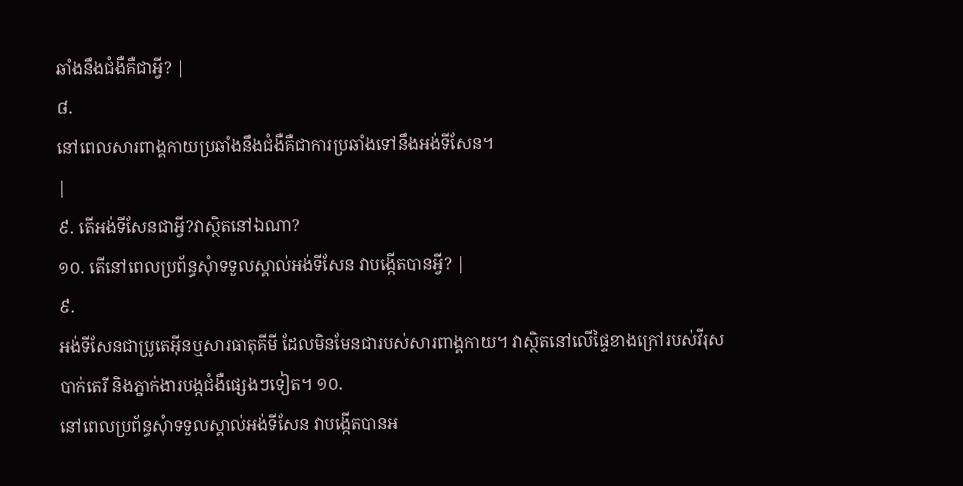ឆាំងនឹងជំងឺគឺជាអ្វី? |
៨.
នៅពេលសារពាង្គកាយប្រឆាំងនឹងជំងឺគឺជាការប្រឆាំងទៅនឹងអង់ទីសែន។
|
៩. តើអង់ទីសែនជាអ្វី?វាស្ថិតនៅឯណា?
១០. តើនៅពេលប្រព័ន្ធសុំាទទួលស្គាល់អង់ទីសែន វាបង្កើតបានអ្វី? |
៩.
អង់ទីសែនជាប្រូតេអ៊ីនឬសារធាតុគីមី ដែលមិនមែនជារបស់សារពាង្គកាយ។ វាស្ថិតនៅលើផ្ទៃខាងក្រៅរបស់វីរុស
បាក់តេរី និងភ្នាក់ងារបង្កជំងឺផ្សេងៗទៀត។ ១០.
នៅពេលប្រព័ន្ធសុំាទទួលស្គាល់អង់ទីសែន វាបង្កើតបានអ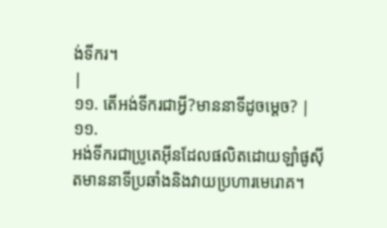ង់ទីករ។
|
១១. តើអង់ទីករជាអ្វី?មាននាទីដូចម្តេច? |
១១.
អង់ទីករជាប្រូតេអ៊ីនដែលផលិតដោយឡាំផូស៊ីតមាននាទីប្រឆាំងនិងវាយប្រហារមេរោគ។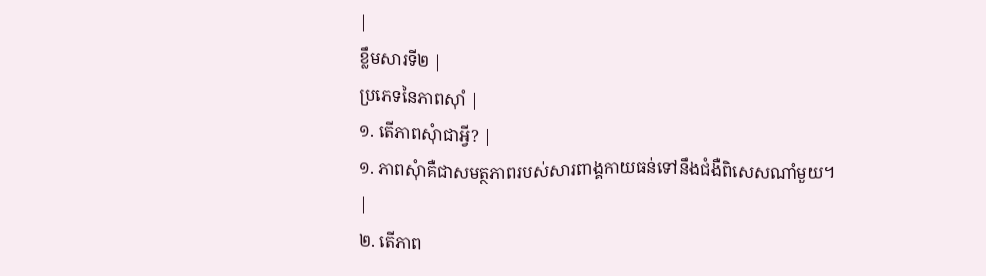|
ខ្លឹមសារទី២ |
ប្រភេទនៃភាពស៊ាំ |
១. តើភាពសុំាជាអ្វី? |
១. ភាពសុំាគឺជាសមត្ថភាពរបស់សារពាង្គកាយធន់ទៅនឹងជំងឺពិសេសណាំមួយ។
|
២. តើភាព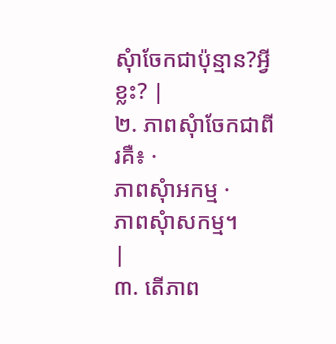សុំាចែកជាប៉ុន្មាន?អ្វីខ្លះ? |
២. ភាពសុំាចែកជាពីរគឺ៖ ·
ភាពសុំាអកម្ម ·
ភាពសុំាសកម្ម។
|
៣. តើភាព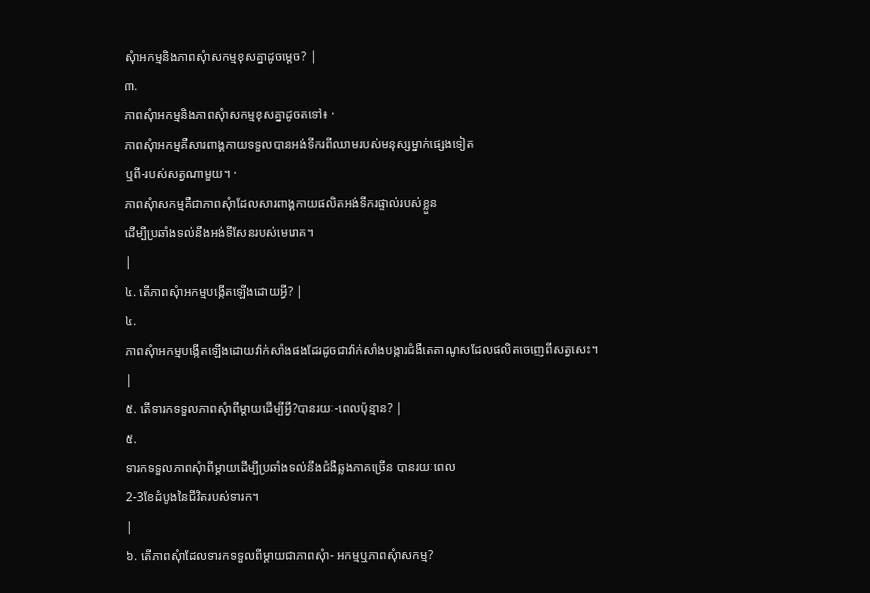សុំាអកម្មនិងភាពសុំាសកម្មខុសគ្នាដូចម្តេច? |
៣.
ភាពសុំាអកម្មនិងភាពសុំាសកម្មខុសគ្នាដូចតទៅ៖ ·
ភាពសុំាអកម្មគឺសារពាង្គកាយទទួលបានអង់ទីករពីឈាមរបស់មនុស្សម្នាក់ផ្សេងទៀត
ឬពី-របស់សត្វណាមួយ។ ·
ភាពសុំាសកម្មគឺជាភាពសុំាដែលសារពាង្គកាយផលិតអង់ទីករផ្ទាល់របស់ខ្លួន
ដើម្បីប្រឆាំងទល់នឹងអង់ទីសែនរបស់មេរោគ។
|
៤. តើភាពសុំាអកម្មបង្កើតឡើងដោយអ្វី? |
៤.
ភាពសុំាអកម្មបង្កើតឡើងដោយវ៉ាក់សាំងផងដែរដូចជាវ៉ាក់សាំងបង្ការជំងឺតេតាណូសដែលផលិតចេញេពីសត្វសេះ។
|
៥. តើទារកទទួលភាពសុំាពីម្តាយដើម្បីអ្វី?បានរយៈ-ពេលប៉ុន្មាន? |
៥.
ទារកទទួលភាពសុំាពីម្តាយដើម្បីប្រឆាំងទល់នឹងជំងឺឆ្លងភាគច្រើន បានរយៈពេល
2-3ខែដំបូងនៃជីវិតរបស់ទារក។
|
៦. តើភាពសុំាដែលទារកទទួលពីម្តាយជាភាពសុំា- អកម្មឬភាពសុំាសកម្ម?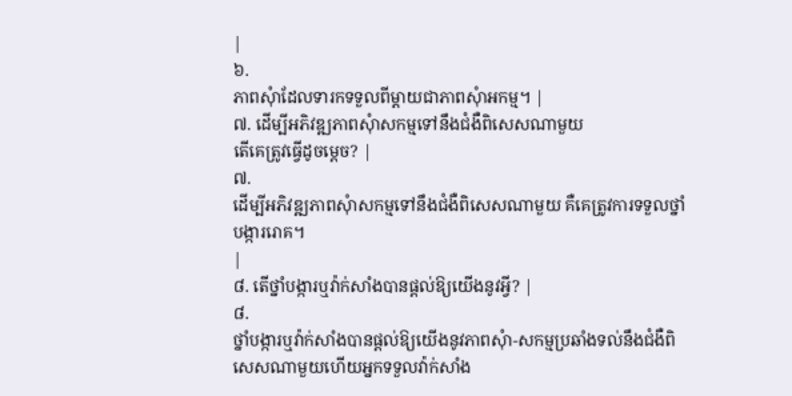|
៦.
ភាពសុំាដែលទារកទទួលពីម្តាយជាភាពសុំាអកម្ម។ |
៧. ដើម្បីអភិវឌ្ឍភាពសុំាសកម្មទៅនឹងជំងឺពិសេសណាមួយ
តើគេត្រូវធ្វើដូចម្តេច? |
៧.
ដើម្បីអភិវឌ្ឍភាពសុំាសកម្មទៅនឹងជំងឺពិសេសណាមួយ គឺគេត្រូវការទទួលថ្នាំបង្ការរោគ។
|
៨. តើថ្នាំបង្ការឬវ៉ាក់សាំងបានផ្តល់ឱ្យយើងនូវអ្វី? |
៨.
ថ្នាំបង្ការឬវ៉ាក់សាំងបានផ្តល់ឱ្យយើងនូវភាពសុំា-សកម្មប្រឆាំងទល់នឹងជំងឺពិសេសណាមួយហើយអ្នកទទួលវ៉ាក់សាំង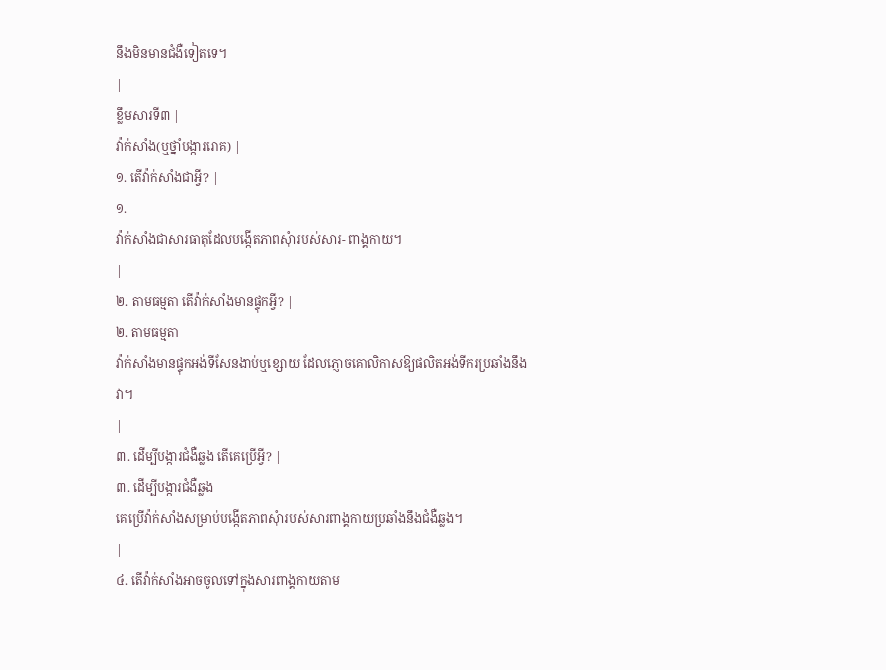នឹងមិនមានជំងឺទៀតទេ។
|
ខ្លឹមសារទី៣ |
វ៉ាក់សាំង(ឬថ្នាំបង្ការរោគ) |
១. តើវ៉ាក់សាំងជាអ្វី? |
១.
វ៉ាក់សាំងជាសារធាតុដែលបង្កើតភាពសុំារបស់សារ- ពាង្គកាយ។
|
២. តាមធម្មតា តើវ៉ាក់សាំងមានផ្ទុកអ្វី? |
២. តាមធម្មតា
វ៉ាក់សាំងមានផ្ទុកអង់ទីសែនងាប់ឬខ្សោយ ដែលភ្ញោចគោលិកាសឱ្យផលិតអង់ទីករប្រឆាំងនឹងវា។
|
៣. ដើម្បីបង្ការជំងឺឆ្លង តើគេប្រើអ្វី? |
៣. ដើម្បីបង្ការជំងឺឆ្លង
គេប្រើវ៉ាក់សាំងសម្រាប់បង្កើតភាពសុំារបស់សារពាង្គកាយប្រឆាំងនឹងជំងឺឆ្លង។
|
៤. តើវ៉ាក់សាំងអាចចូលទៅក្នុងសារពាង្គកាយតាម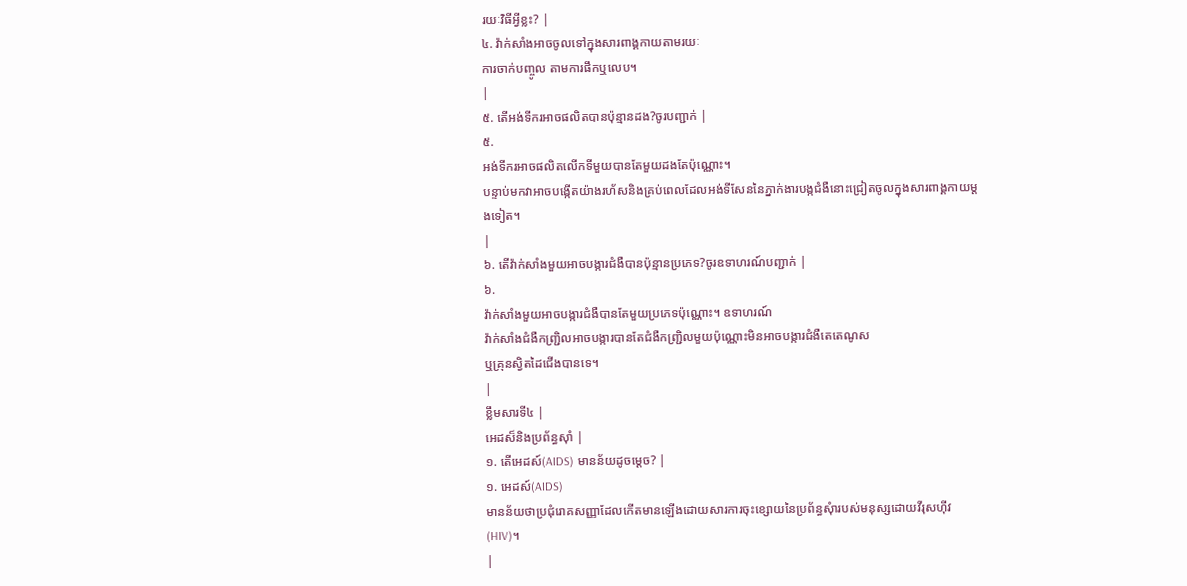រយៈវិធីអ្វីខ្លះ? |
៤. វ៉ាក់សាំងអាចចូលទៅក្នុងសារពាង្គកាយតាមរយៈ
ការចាក់បញ្ចូល តាមការផឹកឬលេប។
|
៥. តើអង់ទីករអាចផលិតបានប៉ុន្មានដង?ចូរបញ្ជាក់ |
៥.
អង់ទីករអាចផលិតលើកទីមួយបានតែមួយដងតែប៉ុណ្ណោះ។
បន្ទាប់មកវាអាចបង្កើតយ៉ាងរហ័សនិងគ្រប់ពេលដែលអង់ទីសែននៃភ្នាក់ងារបង្កជំងឺនោះជ្រៀតចូលក្នុងសារពាង្គកាយម្តងទៀត។
|
៦. តើវ៉ាក់សាំងមួយអាចបង្ការជំងឺបានប៉ុន្មានប្រភេទ?ចូរឧទាហរណ៍បញ្ជាក់ |
៦.
វ៉ាក់សាំងមួយអាចបង្ការជំងឺបានតែមួយប្រភេទប៉ុណ្ណោះ។ ឧទាហរណ៍
វ៉ាក់សាំងជំងឺកញ្រ្ជិលអាចបង្ការបានតែជំងឺកញ្រ្ជិលមួយប៉ុណ្ណោះមិនអាចបង្ការជំងឺតេតេណូស
ឬគ្រុនស្វិតដៃជើងបានទេ។
|
ខ្លឹមសារទី៤ |
អេដស៏និងប្រព័ន្ធស៊ាំ |
១. តើអេដស៍(AIDS) មានន័យដូចម្តេច? |
១. អេដស៍(AIDS)
មានន័យថាប្រជុំរោគសញ្ញាដែលកើតមានឡើងដោយសារការចុះខ្សោយនៃប្រព័ន្ធសុំារបស់មនុស្សដោយវីរុសហ៊ីវ
(HIV)។
|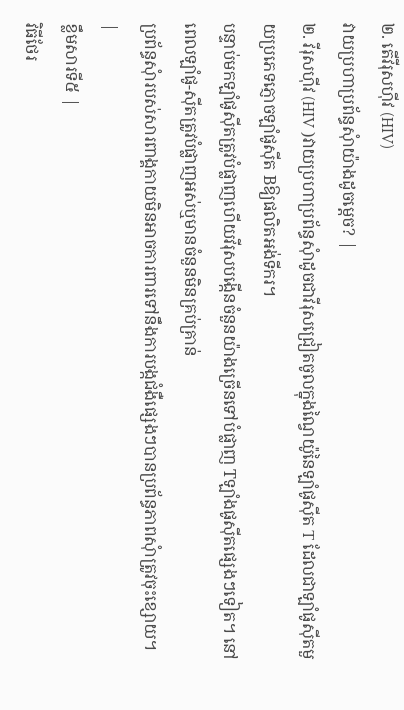២. តើវីរុសហ៊ីវ (HIV)
វាយប្រហាប្រព័ន្ធសុំាយ៉ាងដូចម្តេច? |
២. វីរុសហ៊ីវ (HIV )វាយប្រហាប្រព័ន្ធសុំាដូចជាវីរុសជ្រៀតចូលក្នុងណ្វៃយ៉ូនៃឡាំផូស៊ីត T ដែលជាឡាំផូស៊ីតមួយប្រភេទភ្ញោចឡាំផូស៊ីត Bឱ្យផលិតអង់ទីករ។
បន្ទាប់មកឡាំផូស៊ីតត្រូវបំផ្លាញហើយវីរុសបង្កើនចំនួនយ៉ាងច្រើនទៅបំផ្លាញ Tឡាំងផូស៊ីតផ្សេងៗទៀត។ នៅពេលឡាំផូ-ស៊ីតត្រូវបំផ្លាញអស់ឬមានចំនួនមិនគ្រប់គ្រាន់
ប្រព័ន្ធសុំារបស់សារពាង្គកាយមិនអាចការពារទៅនឹងការបង្កជំងឺផ្សេងៗបានប្រព័ន្ធភាពសុំាត្រូវចុះខ្សោយ។
|
ខ្លឹមសារទី៥ |
វិធីថែរ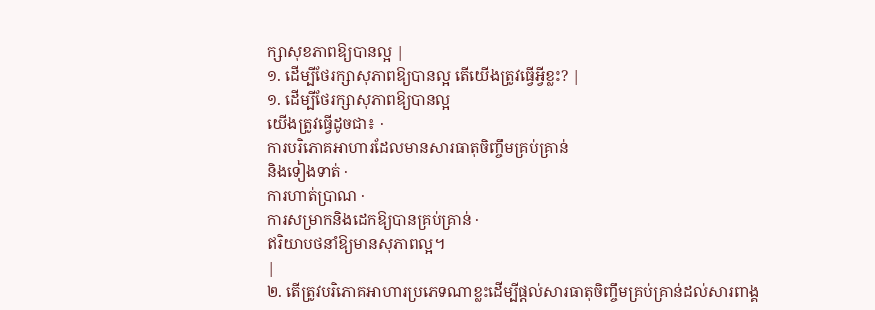ក្សាសុខភាពឱ្យបានល្អ |
១. ដើម្បីថែរក្សាសុភាពឱ្យបានល្អ តើយើងត្រូវធ្វើអ្វីខ្លះ? |
១. ដើម្បីថែរក្សាសុភាពឱ្យបានល្អ
យើងត្រូវធ្វើដូចជា៖ ·
ការបរិភោគអាហារដែលមានសារធាតុចិញ្ចឹមគ្រប់គ្រាន់
និងទៀងទាត់ ·
ការហាត់ប្រាណ ·
ការសម្រាកនិងដេកឱ្យបានគ្រប់គ្រាន់ ·
ឥរិយាបថនាំឱ្យមានសុភាពល្អ។
|
២. តើត្រូវបរិភោគអាហារប្រភេទណាខ្លះដើម្បីផ្តល់សារធាតុចិញ្ចឹមគ្រប់គ្រាន់ដល់សារពាង្គ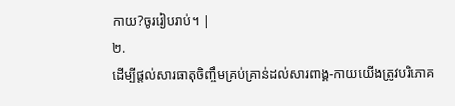កាយ?ចូររៀបរាប់។ |
២.
ដើម្បីផ្តល់សារធាតុចិញ្ចឹមគ្រប់គ្រាន់ដល់សារពាង្គ-កាយយើងត្រូវបរិភោគ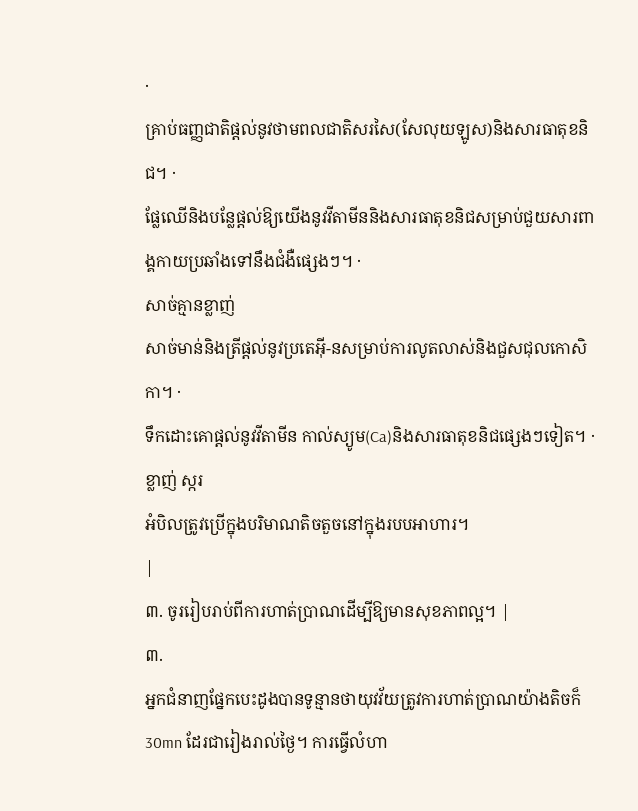·
គ្រាប់ធញ្ញជាតិផ្តល់នូវថាមពលជាតិសរសៃ(សែលុយឡូស)និងសារធាតុខនិជ។ ·
ផ្លែឈើនិងបន្លែផ្តល់ឱ្យយើងនូវវីតាមីននិងសារធាតុខនិជសម្រាប់ជួយសារពាង្គកាយប្រឆាំងទៅនឹងជំងឺផ្សេងៗ។ ·
សាច់គ្មានខ្លាញ់
សាច់មាន់និងត្រីផ្តល់នូវប្រតេអ៊ី-នសម្រាប់ការលូតលាស់និងជួសជុលកោសិកា។ ·
ទឹកដោះគោផ្តល់នូវវីតាមីន កាល់ស្យូម(Ca)និងសារធាតុខនិជផ្សេងៗទៀត។ ·
ខ្លាញ់ ស្ករ
អំបិលត្រូវប្រើក្នុងបរិមាណតិចតួចនៅក្នុងរបបអាហារ។
|
៣. ចូររៀបរាប់ពីការហាត់ប្រាណដើម្បីឱ្យមានសុខភាពល្អ។ |
៣.
អ្នកជំនាញផ្នែកបេះដូងបានទូន្មានថាយុវវ័យត្រូវការហាត់ប្រាណយ៉ាងតិចក៏ 30mn ដែរជារៀងរាល់ថ្ងៃ។ ការធ្វើលំហា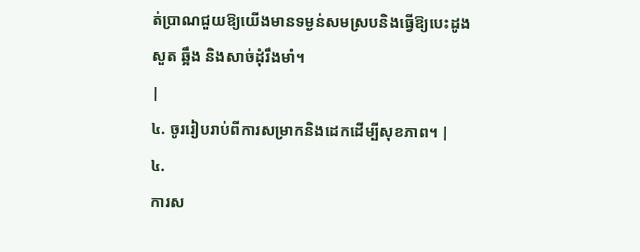ត់ប្រាណជួយឱ្យយើងមានទម្ងន់សមស្របនិងធ្វើឱ្យបេះដូង
សួត ឆ្អឹង និងសាច់ដុំរឹងមាំ។
|
៤. ចូររៀបរាប់ពីការសម្រាកនិងដេកដើម្បីសុខភាព។ |
៤.
ការស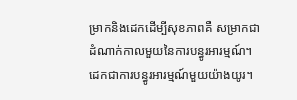ម្រាកនិងដេកដើម្បីសុខភាពគឺ សម្រាកជាដំណាក់កាលមួយនៃការបន្ធូរអារម្មណ៍។
ដេកជាការបន្ធូរអារម្មណ៍មួយយ៉ាងយូរ។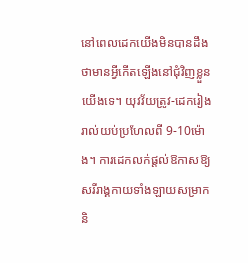នៅពេលដេកយើងមិនបានដឹងថាមានអ្វីកើតឡើងនៅជុំវិញខ្លួនយើងទេ។ យុវវ័យត្រូវ-ដេករៀងរាល់យប់ប្រហែលពី 9-10ម៉ោង។ ការដេកលក់ផ្តល់ឱកាសឱ្យសរីរាង្គកាយទាំងឡាយសម្រាកនិ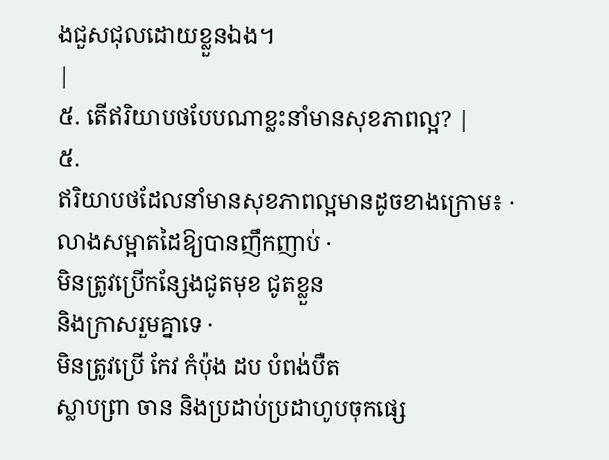ងជួសជុលដោយខ្លួនឯង។
|
៥. តើឥរិយាបថបែបណាខ្លះនាំមានសុខភាពល្អ? |
៥.
ឥរិយាបថដែលនាំមានសុខភាពល្អមានដូចខាងក្រោម៖ ·
លាងសម្អាតដៃឱ្យបានញឹកញាប់ ·
មិនត្រូវប្រើកន្សែងជូតមុខ ជូតខ្លួន
និងក្រាសរួមគ្នាទេ ·
មិនត្រូវប្រើ កែវ កំប៉ុង ដប បំពង់បឺត
ស្លាបព្រា ចាន និងប្រដាប់ប្រដាហូបចុកផ្សេ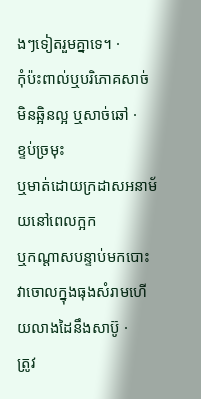ងៗទៀតរួមគ្នាទេ។ ·
កុំប៉ះពាល់ឬបរិភោគសាច់មិនឆ្អិនល្អ ឬសាច់ឆៅ ·
ខ្ទប់ច្រមុះ
ឬមាត់ដោយក្រដាសអនាម័យនៅពេលក្អក
ឬកណ្តាសបន្ទាប់មកបោះវាចោលក្នុងធុងសំរាមហើយលាងដៃនឹងសាប៊ូ ·
ត្រូវ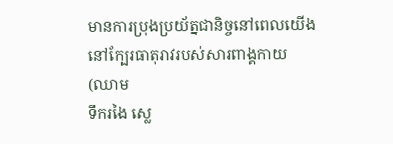មានការប្រុងប្រយ័ត្នជានិច្ចនៅពេលយើងនៅក្បែរធាតុរាវរបស់សារពាង្គកាយ(ឈាម
ទឹករងៃ ស្លេ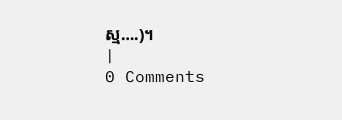ស្ម….)។
|
0 Comments